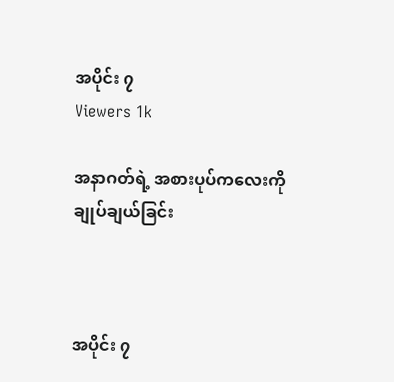အပိုင်း ၇
Viewers 1k

အနာဂတ်ရဲ့ အစားပုပ်ကလေးကို ချုပ်ချယ်ခြင်း



အပိုင်း ၇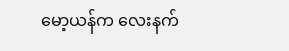မော့ယန်က လေးနက်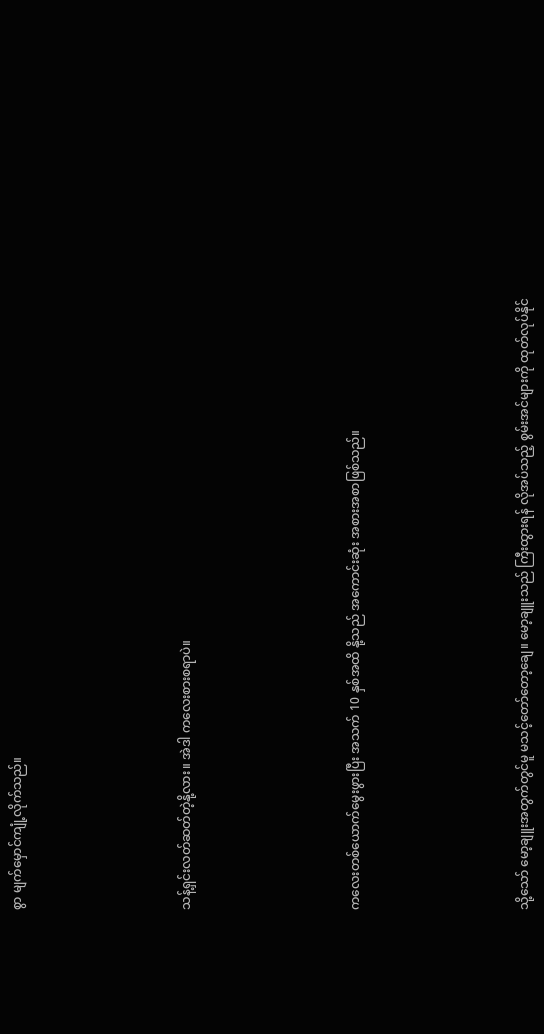စွာ မျက်မှောင်ကျုံ့လိုက်သည်။





သန့်ရှင်းလတ်ဆတ်တဲ့နို့လား။ အဲဒါ ကလေးစားစရာပဲ။





ကလေးတစ်ယောက်မွေးဖွားပြီး အသက် 10 နှစ်အထိ နို့သည် အကောင်းဆုံး အစားအစာဖြစ်သည်။





သို့သော် မော့ချူးအတွက်တွင်မူ မသင့်တော်တော့ချေ။ မော့ချူးသည် ကြီးထွားရန် လိုအပ်သည့် စွမ်းအင်များကို ထုတ်လုပ်နိုင်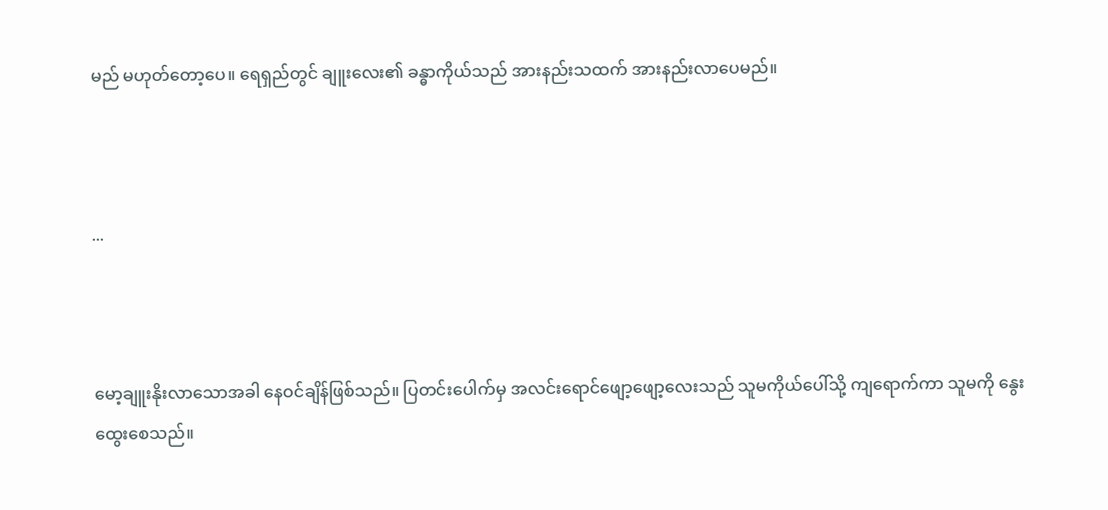မည် မဟုတ်တော့ပေ။ ရေရှည်တွင် ချူးလေး၏ ခန္ဓာကိုယ်သည် အားနည်းသထက် အားနည်းလာပေမည်။



...



မော့ချူးနိုးလာသောအခါ နေဝင်ချိန်ဖြစ်သည်။ ပြတင်းပေါက်မှ အလင်းရောင်ဖျော့ဖျော့လေးသည် သူမကိုယ်ပေါ်သို့ ကျ‌ရောက်ကာ သူမကို နွေးထွေးစေသည်။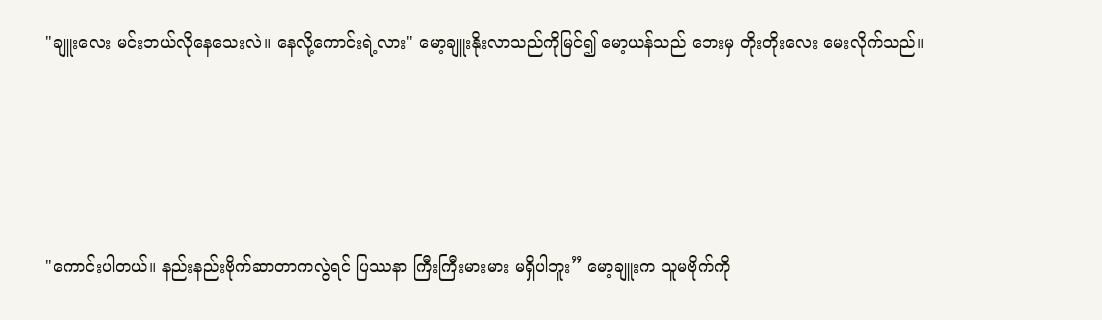"ချူးလေး မင်းဘယ်လိုနေသေးလဲ။ နေလို့ကောင်းရဲ့လား" မော့ချူးနိုးလာသည်ကိုမြင်၍ မော့ယန်သည် ဘေးမှ တိုးတိုးလေး မေးလိုက်သည်။





"ကောင်းပါတယ်။ နည်းနည်းဗိုက်ဆာတာကလွဲရင် ပြဿနာ ကြီးကြီးမားမား မရှိပါဘူး” မော့ချူးက သူမဗိုက်ကို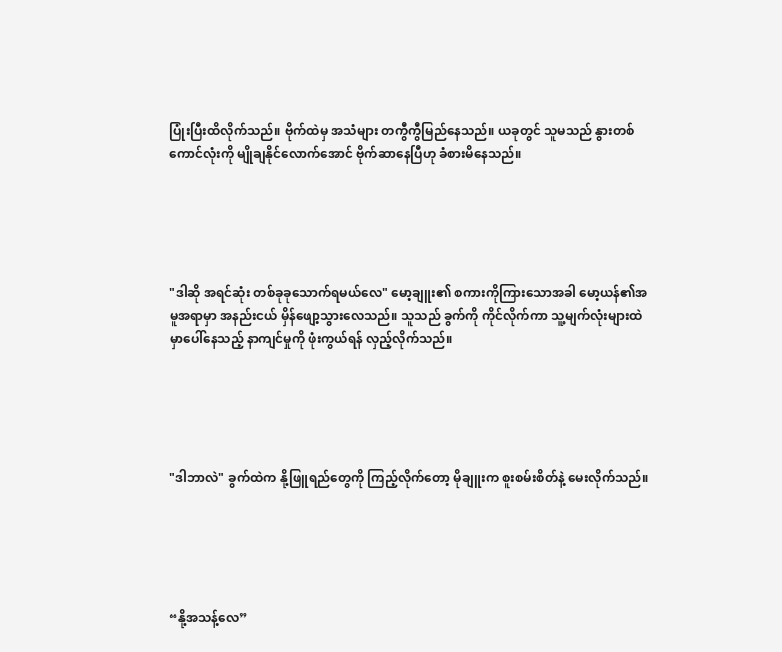ပြုံးပြီးထိလိုက်သည်။ ဗိုက်ထဲမှ အသံများ တကွီကွီမြည်နေသည်။ ယခုတွင် သူမသည် နွားတစ်ကောင်လုံးကို မျိုချနိုင်လောက်အောင် ဗိုက်ဆာနေပြီဟု ခံစားမိနေသည်။





"ဒါဆို အရင်ဆုံး တစ်ခုခုသောက်ရမယ်လေ" မော့ချူး၏ စကားကိုကြားသောအခါ မော့ယန်၏အမူအရာမှာ အနည်းငယ် မှိန်ဖျော့သွားလေသည်။ သူသည် ခွက်ကို ကိုင်လိုက်ကာ သူ့မျက်လုံးများထဲမှာပေါ်နေသည့် နာကျင်မှုကို ဖုံးကွယ်ရန် လှည့်လိုက်သည်။





"ဒါဘာလဲ" ခွက်ထဲက နို့ဖြူရည်တွေကို ကြည့်လိုက်တော့ မိုချူးက စူးစမ်းစိတ်နဲ့ မေးလိုက်သည်။





“နို့အသန့်လေ”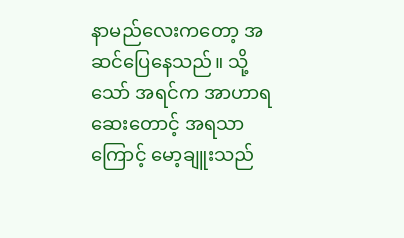နာမည်လေးကတော့ အဆင်ပြေနေသည်။ သို့သော် အရင်က အာဟာရဆေးတောင့် အရသာကြောင့် မော့ချူးသည်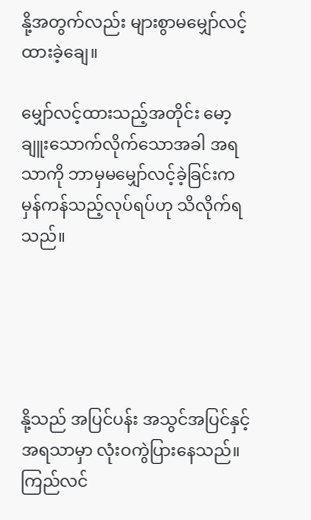နို့အတွက်လည်း များစွာမမျှော်လင့်ထားခဲ့ချေ။

မျှော်လင့်ထားသည့်အတိုင်း မော့ချူးသောက်လိုက်သောအခါ အရသာကို ဘာမှမမျှော်လင့်ခဲ့ခြင်းက မှန်ကန်သည့်လုပ်ရပ်ဟု သိလိုက်ရသည်။





နို့သည် အပြင်ပန်း အသွင်အပြင်နှင့် အရသာမှာ လုံးဝကွဲပြားနေသည်။ ကြည်လင်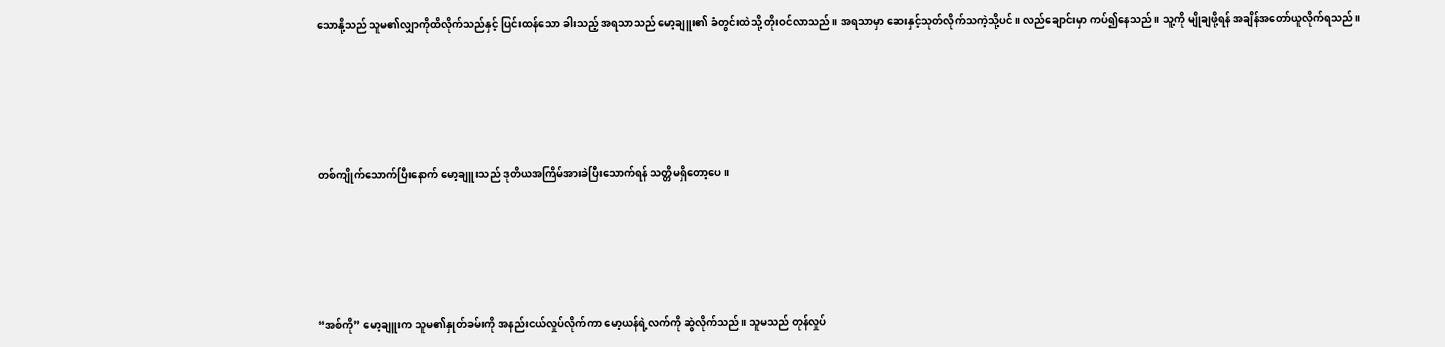သောနို့သည် သူမ၏လျှာကိုထိလိုက်သည်နှင့် ပြင်းထန်သော ခါးသည့် အရသာသည် မော့ချူး၏ ခံတွင်းထဲသို့ တိုးဝင်လာသည်။ အရသာမှာ ဆေးနှင့်သုတ်လိုက်သကဲ့သို့ပင်။ လည်ချောင်းမှာ ကပ်၍နေသည်။ သူ့ကို မျိုချဖို့ရန် အချိန်အတော်ယူလိုက်ရသည်။





တစ်ကျိုက်သောက်ပြီးနောက် မော့ချူးသည် ဒုတိယအကြိမ်အားခဲပြီးသောက်ရန် သတ္တိမရှိတော့ပေ။





“အစ်ကို” မော့ချူးက သူမ၏နှုတ်ခမ်းကို အနည်းငယ်လှုပ်လိုက်ကာ မော့ယန်ရဲ့လက်ကို ဆွဲလိုက်သည်။ သူမသည် တုန်လှုပ်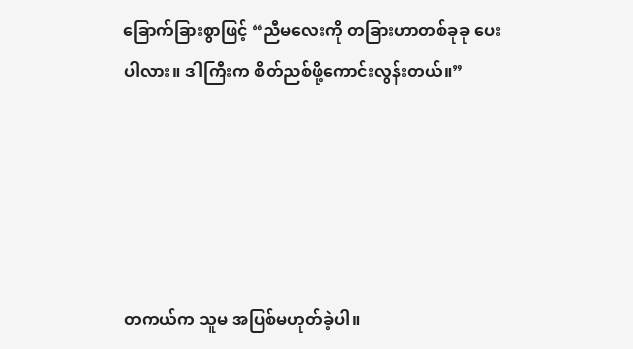ခြောက်ခြားစွာဖြင့် “ညီမလေးကို တခြားဟာတစ်ခုခု ပေးပါလား။ ဒါကြီးက စိတ်ညစ်ဖို့ကောင်းလွန်းတယ်။”





တကယ်က သူမ အပြစ်မဟုတ်ခဲ့ပါ။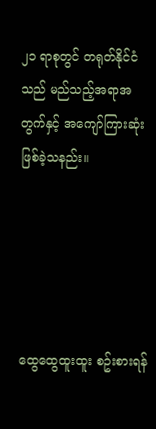၂၁ ရာစုတွင် တရုတ်နိုင်ငံသည် မည်သည့်အရာအတွက်နှင့် အကျော်ကြားဆုံးဖြစ်ခဲ့သနည်း။





ထွေထွေထူးထူး စဥ်းစားရန်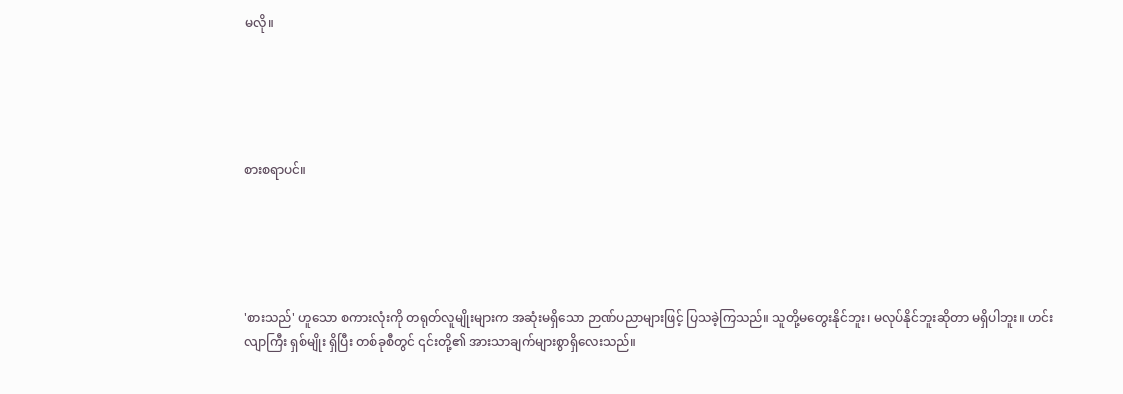မလို။





စားစရာပင်။





'စားသည်' ဟူသော စကားလုံးကို တရုတ်လူမျိုးများက အဆုံးမရှိသော ဉာဏ်ပညာများဖြင့် ပြသခဲ့ကြသည်။ သူတို့မတွေးနိုင်ဘူး၊ မလုပ်နိုင်ဘူးဆိုတာ မရှိပါဘူး။ ဟင်းလျာကြီး ရှစ်မျိုး ရှိပြီး တစ်ခုစီတွင် ၎င်းတို့၏ အားသာချက်များစွာရှိလေးသည်။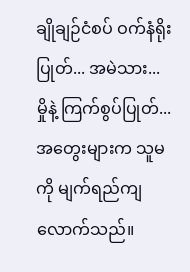ချိုချဉ်ငံစပ် ဝက်နံရိုးပြုတ်... အမဲသား... မှိုနဲ့ ကြက်စွပ်ပြုတ်... အတွေးများက သူမကို မျက်ရည်ကျလောက်သည်။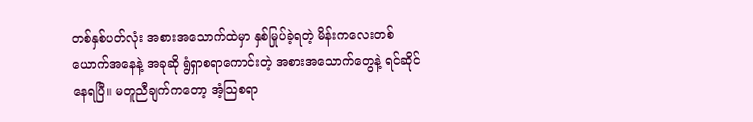တစ်နှစ်ပတ်လုံး အစားအသောက်ထဲမှာ နှစ်မြုပ်ခဲ့ရတဲ့ မိန်းကလေးတစ်ယောက်အနေနဲ့ အခုဆို ရွံရှာစရာကောင်းတဲ့ အစားအသောက်တွေနဲ့ ရင်ဆိုင်နေရပြီ။ မတူညီချက်ကတော့ အံ့သြစရာ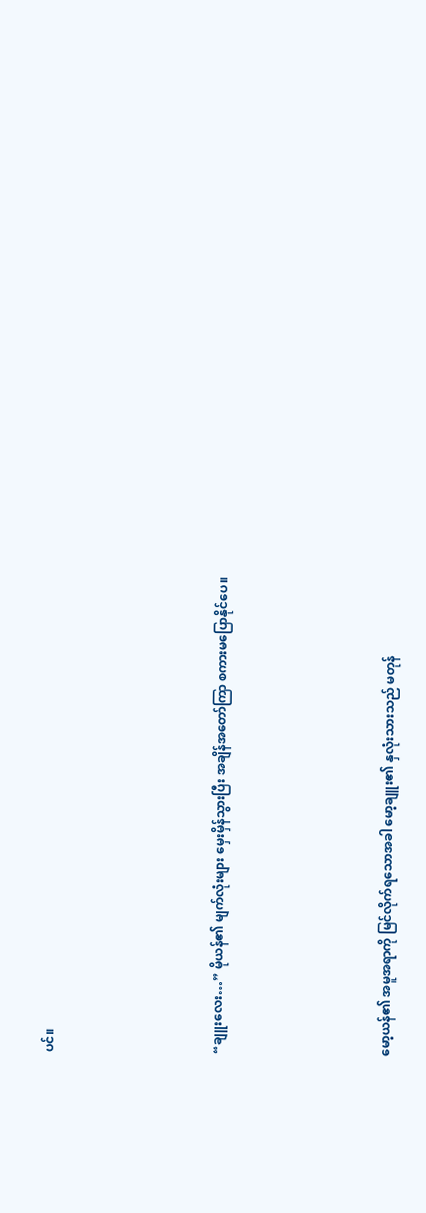ပင်။





“ချူးလေး…” မိုယန်၏ မျက်လုံးများ မှေးမှိန်သွားပြီး အချိန်အတော်ကြာ စကားမပြောနိုင်ပေ။





မော့ယန်၏ အမူအရာကို မြင်လိုက်ရသောအခါ မော့ချူး၏ နှလုံးသားသည် မတုန်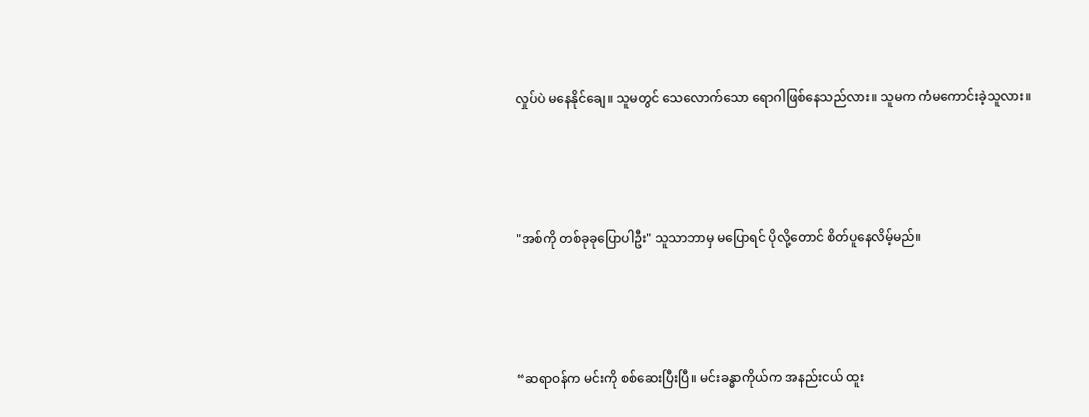လှုပ်ပဲ မနေနိုင်ချေ။ သူမတွင် သေလောက်သော ရောဂါဖြစ်နေသည်လား။ သူမက ကံမကောင်းခဲ့သူလား။





"အစ်ကို တစ်ခုခုပြောပါဦး" သူသာဘာမှ မပြောရင် ပိုလို့တောင် စိတ်ပူနေလိမ့်မည်။





“ဆရာဝန်က မင်းကို စစ်ဆေးပြီးပြီ။ မင်းခန္ဓာကိုယ်က အနည်းငယ် ထူး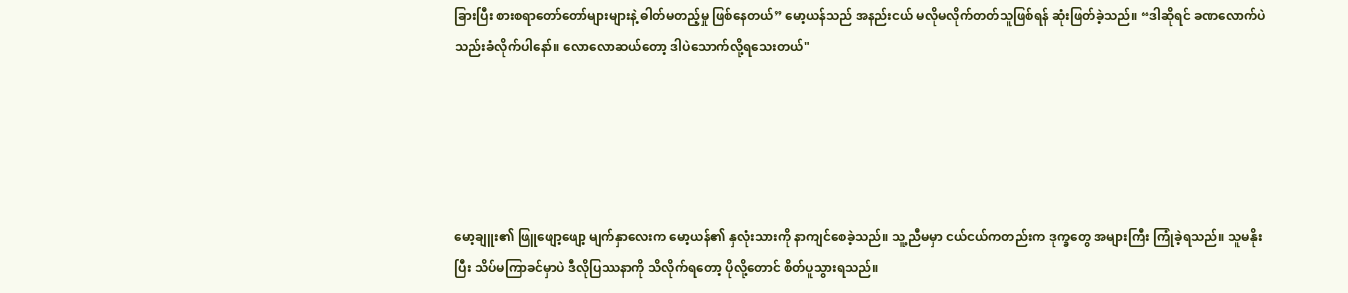ခြားပြီး စားစရာတော်တော်များများနဲ့ ဓါတ်မတည့်မှု ဖြစ်နေတယ်” မော့ယန်သည် အနည်းငယ် မလိုမလိုက်တတ်သူဖြစ်ရန် ဆုံးဖြတ်ခဲ့သည်။ “ဒါဆိုရင် ခဏလောက်ပဲ သည်းခံလိုက်ပါနော်။ လောလောဆယ်တော့ ဒါပဲသောက်လို့ရသေးတယ်"





မော့ချူး၏ ဖြူဖျော့ဖျော့ မျက်နှာလေးက မော့ယန်၏ နှလုံးသားကို နာကျင်စေခဲ့သည်။ သူ့ညီမမှာ ငယ်ငယ်ကတည်းက ဒုက္ခတွေ အများကြီး ကြုံခဲ့ရသည်။ သူမနိုးပြီး သိပ်မကြာခင်မှာပဲ ဒီလိုပြဿနာကို သိလိုက်ရတော့ ပိုလို့တောင် စိတ်ပူသွားရသည်။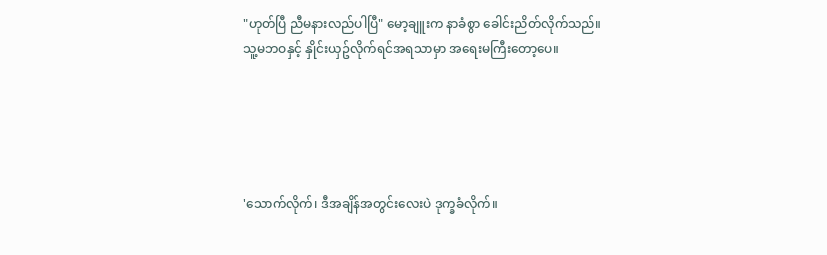"ဟုတ်ပြီ ညီမနားလည်ပါပြီ" မော့ချူးက နာခံစွာ ခေါင်းညိတ်လိုက်သည်။ သူ့မဘဝနှင့် နှိုင်းယှဥ်လိုက်ရင်အရသာမှာ အရေးမကြီးတော့ပေ။





'သောက်လိုက်၊ ဒီအချိန်အတွင်းလေးပဲ ဒုက္ခခံလိုက်။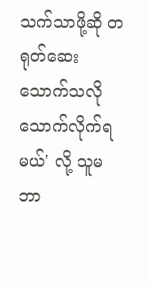သက်သာဖို့ဆို တရုတ်ဆေးသောက်သလို သောက်လိုက်ရမယ်' လို့ သူမဘာ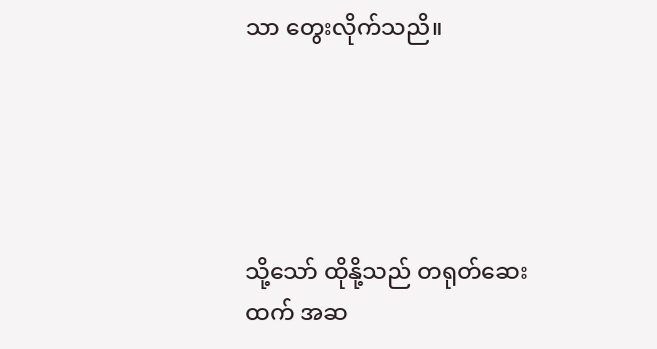သာ တွေးလိုက်သညိ။





သို့သော် ထိုနို့သည် တရုတ်ဆေးထက် အဆ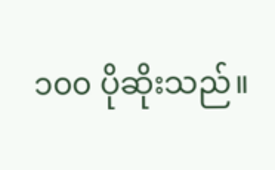၁၀၀ ပိုဆိုးသည်။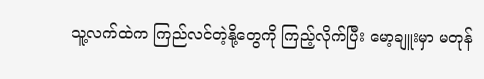သူ့လက်ထဲက ကြည်လင်တဲ့နို့တွေကို ကြည့်လိုက်ပြီး မော့ချူးမှာ မတုန်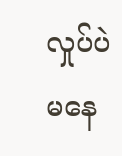လှုပ်ပဲမနေ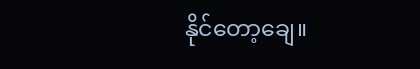နိုင်တော့ချေ။